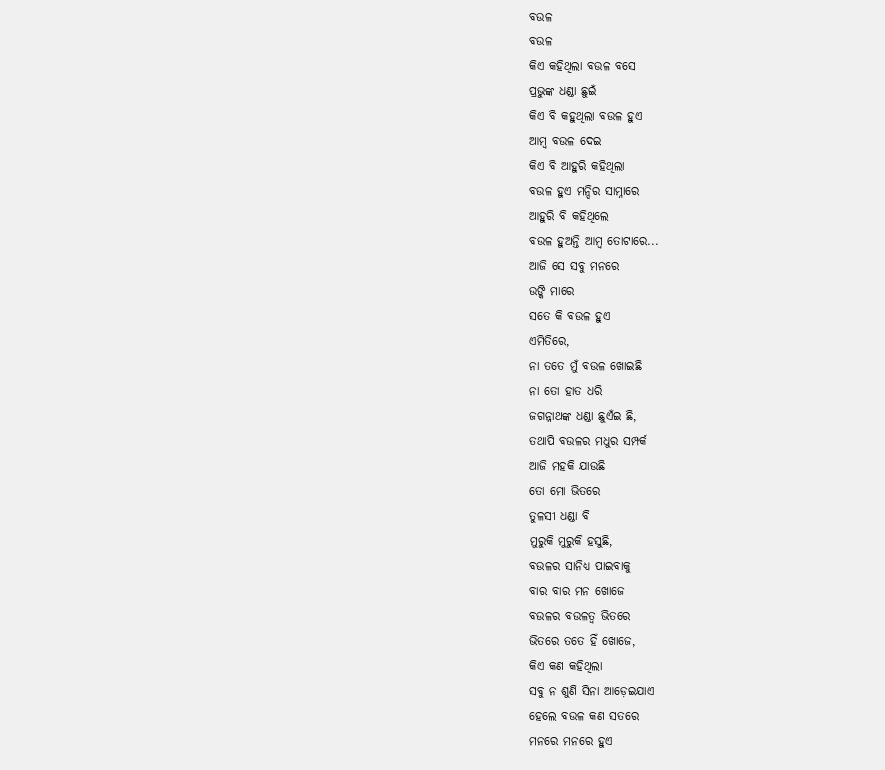ବଉଳ
ବଉଳ
କିଏ କହିଥିଲା ବଉଳ ବସେ
ପ୍ରଭୁଙ୍କ ଧଣ୍ଡା ଛୁଇଁ
କିଏ ବି କହୁଥିଲା ବଉଳ ହୁଏ
ଆମ୍ବ ବଉଳ ଦେଇ
କିଏ ବି ଆହୁରି କହିଥିଲା
ବଉଳ ହୁଏ ମନ୍ଦିର ସାମ୍ନାରେ
ଆହୁରି ବି କହିଥିଲେ
ବଉଳ ହୁଅନ୍ତି ଆମ୍ବ ତୋଟାରେ...
ଆଜି ସେ ସବୁ ମନରେ
ଉଙ୍କି ମାରେ
ସତେ କି ବଉଳ ହୁଏ
ଏମିତିରେ,
ନା ତତେ ମୁଁ ବଉଳ ଖୋଇଛି
ନା ତୋ ହାତ ଧରି
ଜଗନ୍ନାଥଙ୍କ ଧଣ୍ଡା ଛୁଏଁଇ ଛି,
ତଥାପି ବଉଳର ମଧୁର ସମ୍ପର୍କ
ଆଜି ମହକି ଯାଉଛି
ତୋ ମୋ ଭିତରେ
ତୁଳସୀ ଧଣ୍ଡା ବି
ମୁରୁକି ମୁରୁକି ହସୁଛି,
ବଉଳର ସାନିଧ୍ୟ ପାଇବାକୁ
ବାର ବାର ମନ ଖୋଜେ
ବଉଳର ବଉଳତ୍ଵ ଭିତରେ
ଭିତରେ ତତେ ହିଁ ଖୋଜେ,
କିଏ କଣ କହିଥିଲା
ସବୁ ନ ଶୁଣି ସିନା ଆଡ଼େଇଯାଏ
ହେଲେ ବଉଳ କଣ ସତରେ
ମନରେ ମନରେ ହୁଏ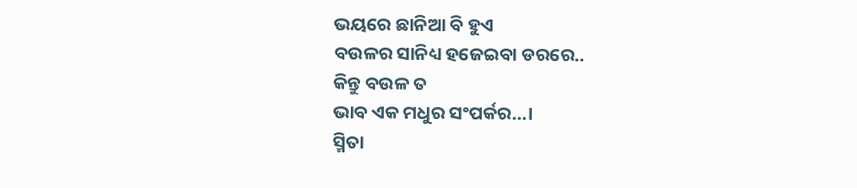ଭୟରେ ଛାନିଆ ବି ହୁଏ
ବଉଳର ସାନିଧ୍ୟ ହଜେଇବା ଡରରେ..
କିନ୍ତୁ ବଉଳ ତ
ଭାବ ଏକ ମଧୁର ସଂପର୍କର...।
ସ୍ମିତା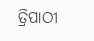ତ୍ରିପାଠୀ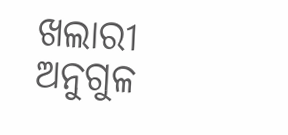ଖଲାରୀ ଅନୁଗୁଳ